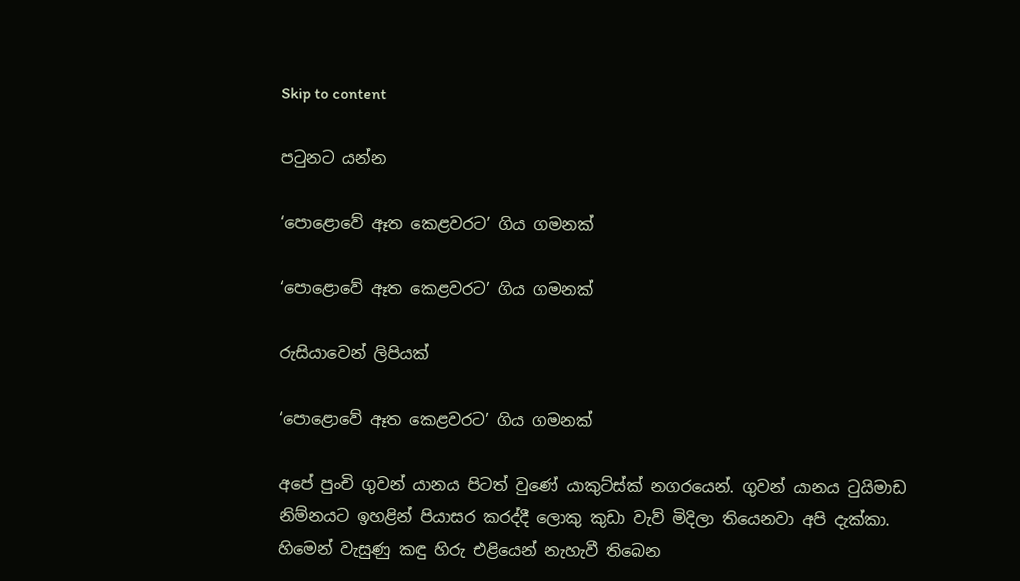Skip to content

පටුනට යන්න

‘පොළොවේ ඈත කෙළවරට’ ගිය ගමනක්

‘පොළොවේ ඈත කෙළවරට’ ගිය ගමනක්

රුසියාවෙන් ලිපියක්

‘පොළොවේ ඈත කෙළවරට’ ගිය ගමනක්

අපේ පුංචි ගුවන් යානය පිටත් වුණේ යාකුට්ස්ක් නගරයෙන්. ගුවන් යානය ටුයිමාඩ නිම්නයට ඉහළින් පියාසර කරද්දී ලොකු කුඩා වැව් මිදිලා තියෙනවා අපි දැක්කා. හිමෙන් වැසුණු කඳු හිරු එළියෙන් නැහැවී තිබෙන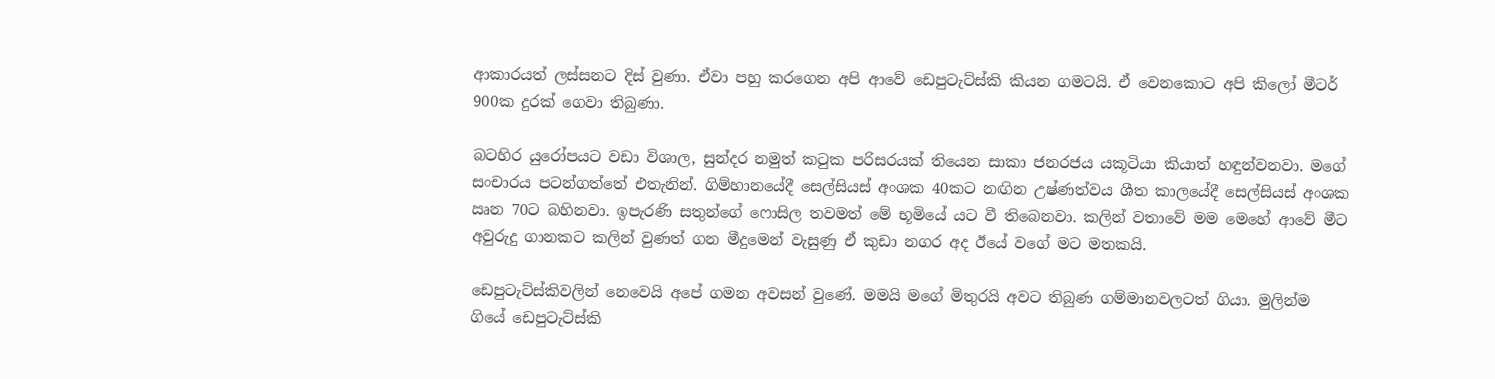ආකාරයත් ලස්සනට දිස් වුණා. ඒවා පහු කරගෙන අපි ආවේ ඩෙපුටැට්ස්කි කියන ගමටයි. ඒ වෙනකොට අපි කිලෝ මීටර් 900ක දුරක් ගෙවා තිබුණා.

බටහිර යුරෝපයට වඩා විශාල, සුන්දර නමුත් කටුක පරිසරයක් තියෙන සාකා ජනරජය යකූටියා කියාත් හඳුන්වනවා. මගේ සංචාරය පටන්ගත්තේ එතැනින්. ගිම්හානයේදී සෙල්සියස් අංශක 40කට නඟින උෂ්ණත්වය ශීත කාලයේදී සෙල්සියස් අංශක ඍන 70ට බහිනවා. ඉපැරණි සතුන්ගේ ෆොසිල තවමත් මේ භූමියේ යට වී තිබෙනවා. කලින් වතාවේ මම මෙහේ ආවේ මීට අවුරුදු ගානකට කලින් වුණත් ගන මීදුමෙන් වැසුණු ඒ කුඩා නගර අද ඊයේ වගේ මට මතකයි.

ඩෙපුටැට්ස්කිවලින් නෙවෙයි අපේ ගමන අවසන් වුණේ. මමයි මගේ මිතුරයි අවට තිබුණ ගම්මානවලටත් ගියා. මුලින්ම ගියේ ඩෙපුටැට්ස්කි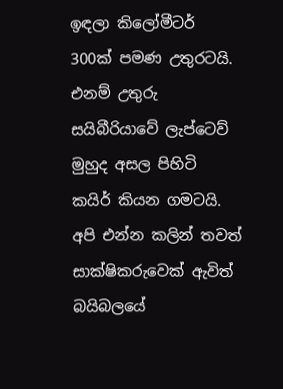ඉඳලා කිලෝමීටර් 300ක් පමණ උතුරටයි. එනම් උතුරු සයිබීරියාවේ ලැප්ටෙව් මුහුද අසල පිහිටි කයිර් කියන ගමටයි. අපි එන්න කලින් තවත් සාක්ෂිකරුවෙක් ඇවිත් බයිබලයේ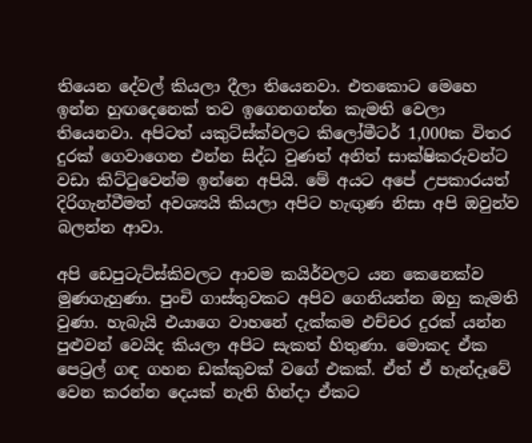තියෙන දේවල් කියලා දීලා තියෙනවා. එතකොට මෙහෙ ඉන්න හුඟදෙනෙක් තව ඉගෙනගන්න කැමති වෙලා තියෙනවා. අපිටත් යකුට්ස්ක්වලට කිලෝමීටර් 1,000ක විතර දුරක් ගෙවාගෙන එන්න සිද්ධ වුණත් අනිත් සාක්ෂිකරුවන්ට වඩා කිට්ටුවෙන්ම ඉන්නෙ අපියි. මේ අයට අපේ උපකාරයත් දිරිගැන්වීමත් අවශ්‍යයි කියලා අපිට හැඟුණ නිසා අපි ඔවුන්ව බලන්න ආවා.

අපි ඩෙපුටැට්ස්කිවලට ආවම කයිර්වලට යන කෙනෙක්ව මුණගැහුණා. පුංචි ගාස්තුවකට අපිව ගෙනියන්න ඔහු කැමති වුණා. හැබැයි එයාගෙ වාහනේ දැක්කම එච්චර දුරක් යන්න පුළුවන් වෙයිද කියලා අපිට සැකත් හිතුණා. මොකද ඒක පෙට්‍රල් ගඳ ගහන ඩක්කුවක් වගේ එකක්. ඒත් ඒ හැන්දෑවේ වෙන කරන්න දෙයක් නැති හින්දා ඒකට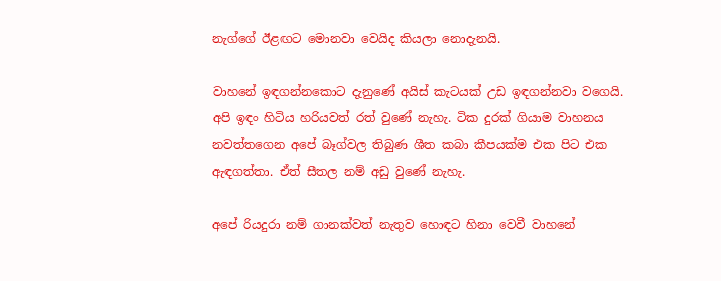නැග්ගේ ඊළඟට මොනවා වෙයිද කියලා නොදැනයි.

වාහනේ ඉඳගන්නකොට දැනුණේ අයිස් කැටයක් උඩ ඉඳගන්නවා වගෙයි. අපි ඉඳං හිටිය හරියවත් රත් වුණේ නැහැ. ටික දුරක් ගියාම වාහනය නවත්තගෙන අපේ බෑග්වල තිබුණ ශීත කබා කීපයක්ම එක පිට එක ඇඳගත්තා. ඒත් සීතල නම් අඩු වුණේ නැහැ.

අපේ රියදුරා නම් ගානක්වත් නැතුව හොඳට හිනා වෙවී වාහනේ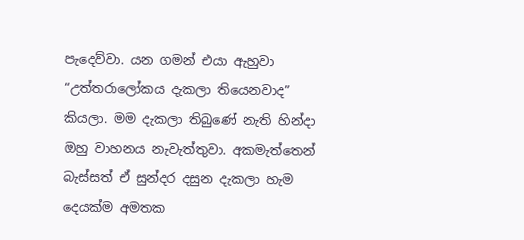පැදෙව්වා. යන ගමන් එයා ඇහුවා “උත්තරාලෝකය දැකලා තියෙනවාද” කියලා. මම දැකලා තිබුණේ නැති හින්දා ඔහු වාහනය නැවැත්තුවා. අකමැත්තෙන් බැස්සත් ඒ සුන්දර දසුන දැකලා හැම දෙයක්ම අමතක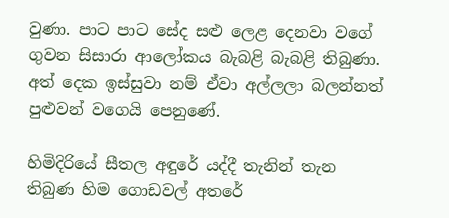වුණා. පාට පාට සේද සළු ලෙළ දෙනවා වගේ ගුවන සිසාරා ආලෝකය බැබළි බැබළි තිබුණා. අත් දෙක ඉස්සුවා නම් ඒවා අල්ලලා බලන්නත් පුළුවන් වගෙයි පෙනුණේ.

හිමිදිරියේ සීතල අඳුරේ යද්දී තැනින් තැන තිබුණ හිම ගොඩවල් අතරේ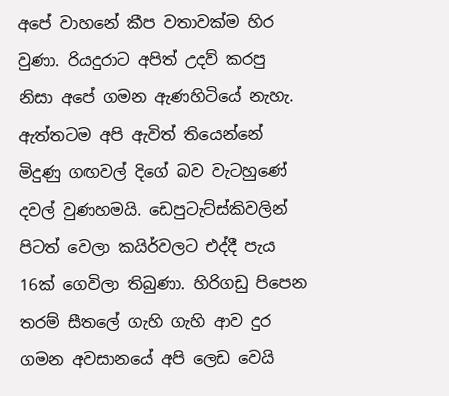අපේ වාහනේ කීප වතාවක්ම හිර වුණා. රියදුරාට අපිත් උදව් කරපු නිසා අපේ ගමන ඇණහිටියේ නැහැ. ඇත්තටම අපි ඇවිත් තියෙන්නේ මිදුණු ගඟවල් දිගේ බව වැටහුණේ දවල් වුණහමයි. ඩෙපුටැට්ස්කිවලින් පිටත් වෙලා කයිර්වලට එද්දී පැය 16ක් ගෙවිලා තිබුණා. හිරිගඩු පිපෙන තරම් සීතලේ ගැහි ගැහි ආව දුර ගමන අවසානයේ අපි ලෙඩ වෙයි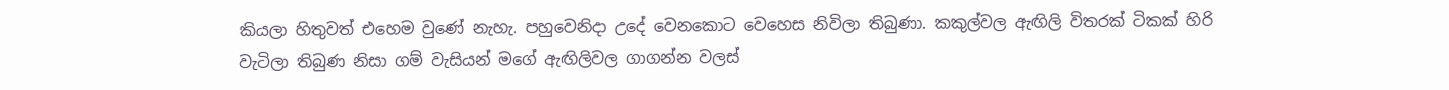කියලා හිතුවත් එහෙම වුණේ නැහැ. පහුවෙනිදා උදේ වෙනකොට වෙහෙස නිවිලා තිබුණා. කකුල්වල ඇඟිලි විතරක් ටිකක් හිරි වැටිලා තිබුණ නිසා ගම් වැසියන් මගේ ඇඟිලිවල ගාගන්න වලස්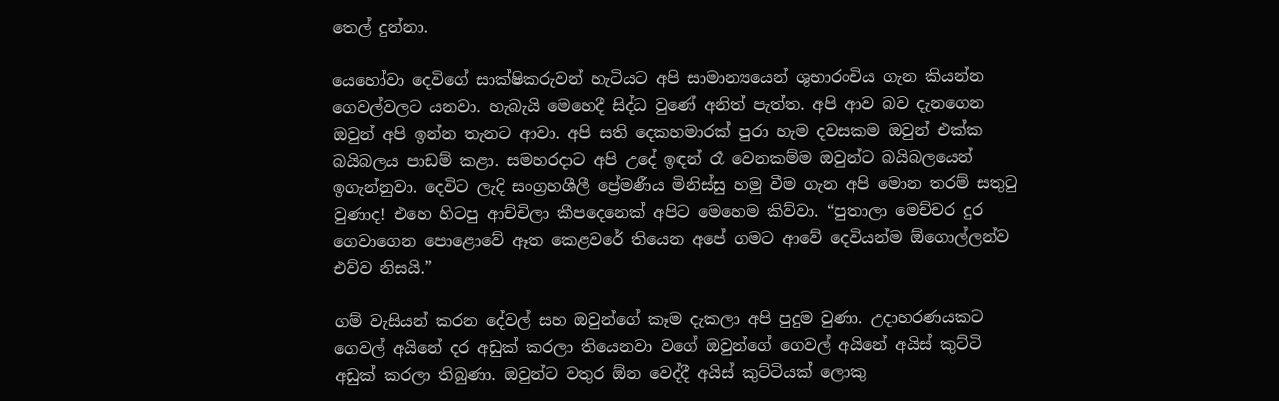තෙල් දුන්නා.

යෙහෝවා දෙවිගේ සාක්ෂිකරුවන් හැටියට අපි සාමාන්‍යයෙන් ශුභාරංචිය ගැන කියන්න ගෙවල්වලට යනවා. හැබැයි මෙහෙදී සිද්ධ වුණේ අනිත් පැත්ත. අපි ආව බව දැනගෙන ඔවුන් අපි ඉන්න තැනට ආවා. අපි සති දෙකහමාරක් පුරා හැම දවසකම ඔවුන් එක්ක බයිබලය පාඩම් කළා. සමහරදාට අපි උදේ ඉඳන් රෑ වෙනකම්ම ඔවුන්ට බයිබලයෙන් ඉගැන්නුවා. දෙවිට ලැදි සංග්‍රහශීලී ප්‍රේමණීය මිනිස්සු හමු වීම ගැන අපි මොන තරම් සතුටු වුණාද! එහෙ හිටපු ආච්චිලා කීපදෙනෙක් අපිට මෙහෙම කිව්වා. “පුතාලා මෙච්චර දුර ගෙවාගෙන පොළොවේ ඈත කෙළවරේ තියෙන අපේ ගමට ආවේ දෙවියන්ම ඕගොල්ලන්ව එව්ව නිසයි.”

ගම් වැසියන් කරන දේවල් සහ ඔවුන්ගේ කෑම දැකලා අපි පුදුම වුණා. උදාහරණයකට ගෙවල් අයිනේ දර අඩුක් කරලා තියෙනවා වගේ ඔවුන්ගේ ගෙවල් අයිනේ අයිස් කුට්ටි අඩුක් කරලා තිබුණා. ඔවුන්ට වතුර ඕන වෙද්දී අයිස් කුට්ටියක් ලොකු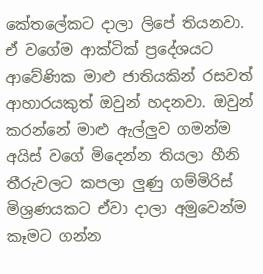කේතලේකට දාලා ලිපේ තියනවා. ඒ වගේම ආක්ටික් ප්‍රදේශයට ආවේණික මාළු ජාතියකින් රසවත් ආහාරයකුත් ඔවුන් හදනවා. ඔවුන් කරන්නේ මාළු ඇල්ලුව ගමන්ම අයිස් වගේ මිදෙන්න තියලා හීනි තීරුවලට කපලා ලුණු ගම්මිරිස් මිශ්‍රණයකට ඒවා දාලා අමුවෙන්ම කෑමට ගන්න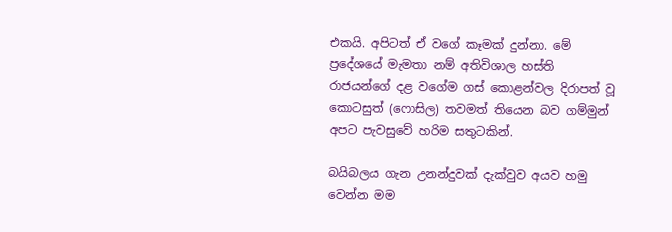එකයි. අපිටත් ඒ වගේ කෑමක් දුන්නා. මේ ප්‍රදේශයේ මැමතා නම් අතිවිශාල හස්ති රාජයන්ගේ දළ වගේම ගස් කොළන්වල දිරාපත් වූ කොටසුත් (ෆොසිල) තවමත් තියෙන බව ගම්මුන් අපට පැවසුවේ හරිම සතුටකින්.

බයිබලය ගැන උනන්දුවක් දැක්වුව අයව හමු වෙන්න මම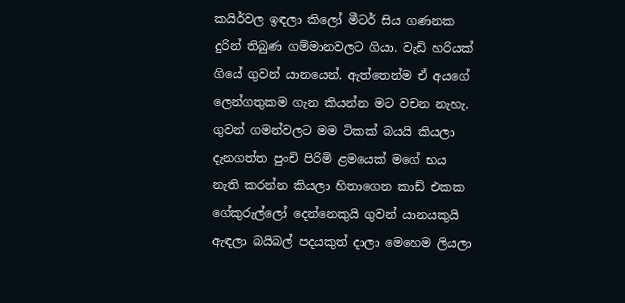කයිර්වල ඉඳලා කිලෝ මීටර් සිය ගණනක දුරින් තිබුණ ගම්මානවලට ගියා. වැඩි හරියක් ගියේ ගුවන් යානයෙන්. ඇත්තෙන්ම ඒ අයගේ ලෙන්ගතුකම ගැන කියන්න මට වචන නැහැ. ගුවන් ගමන්වලට මම ටිකක් බයයි කියලා දැනගත්ත පුංචි පිරිමි ළමයෙක් මගේ භය නැති කරන්න කියලා හිතාගෙන කාඩ් එකක ගේකුරුල්ලෝ දෙන්නෙකුයි ගුවන් යානයකුයි ඇඳලා බයිබල් පදයකුත් දාලා මෙහෙම ලියලා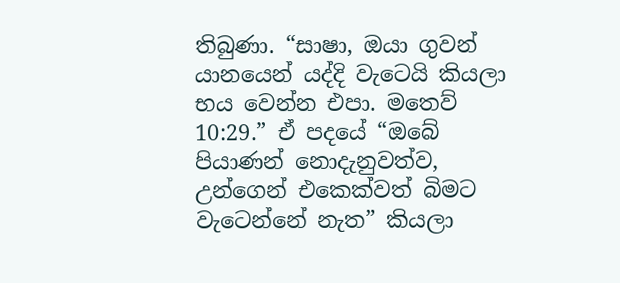තිබුණා. “සාෂා, ඔයා ගුවන් යානයෙන් යද්දි වැටෙයි කියලා භය වෙන්න එපා. මතෙව් 10:29.” ඒ පදයේ “ඔබේ පියාණන් නොදැනුවත්ව, උන්ගෙන් එකෙක්වත් බිමට වැටෙන්නේ නැත” කියලා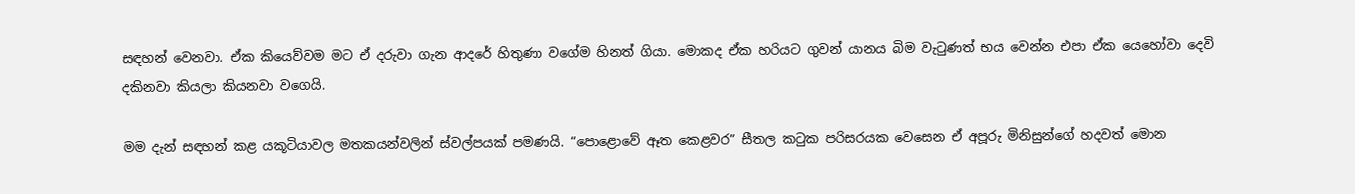සඳහන් වෙනවා. ඒක කියෙව්වම මට ඒ දරුවා ගැන ආදරේ හිතුණා වගේම හිනත් ගියා. මොකද ඒක හරියට ගුවන් යානය බිම වැටුණත් භය වෙන්න එපා ඒක යෙහෝවා දෙවි දකිනවා කියලා කියනවා වගෙයි.

මම දැන් සඳහන් කළ යකූටියාවල මතකයන්වලින් ස්වල්පයක් පමණයි. “පොළොවේ ඈත කෙළවර” සීතල කටුක පරිසරයක වෙසෙන ඒ අපූරු මිනිසුන්ගේ හදවත් මොන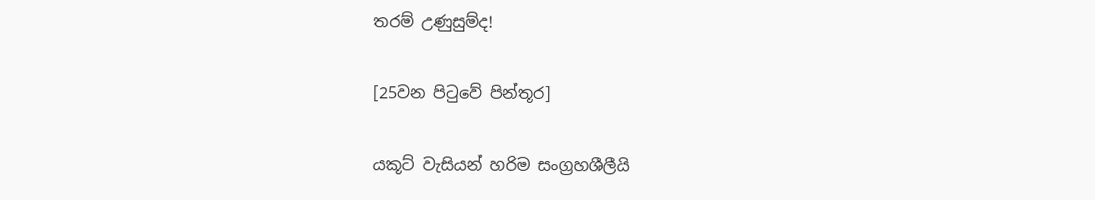තරම් උණුසුම්ද!

[25වන පිටුවේ පින්තූර]

යකූට් වැසියන් හරිම සංග්‍රහශීලීයි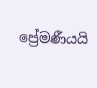ප්‍රේමණීයයි